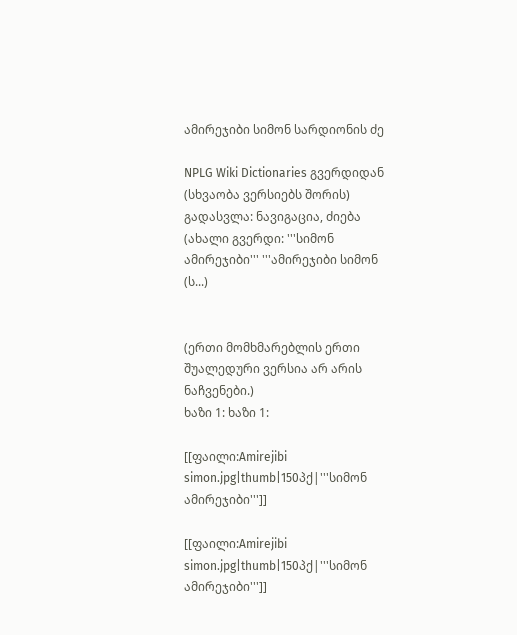ამირეჯიბი სიმონ სარდიონის ძე

NPLG Wiki Dictionaries გვერდიდან
(სხვაობა ვერსიებს შორის)
გადასვლა: ნავიგაცია, ძიება
(ახალი გვერდი: '''სიმონ ამირეჯიბი''' '''ამირეჯიბი სიმონ (ს...)


(ერთი მომხმარებლის ერთი შუალედური ვერსია არ არის ნაჩვენები.)
ხაზი 1: ხაზი 1:

[[ფაილი:Amirejibi simon.jpg|thumb|150პქ|'''სიმონ ამირეჯიბი''']]

[[ფაილი:Amirejibi simon.jpg|thumb|150პქ|'''სიმონ ამირეჯიბი''']]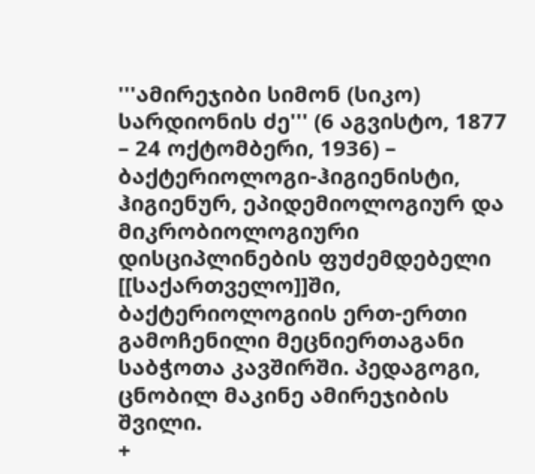'''ამირეჯიბი სიმონ (სიკო) სარდიონის ძე''' (6 აგვისტო, 1877 – 24 ოქტომბერი, 1936) – ბაქტერიოლოგი-ჰიგიენისტი, ჰიგიენურ, ეპიდემიოლოგიურ და მიკრობიოლოგიური დისციპლინების ფუძემდებელი [[საქართველო]]ში, ბაქტერიოლოგიის ერთ-ერთი გამოჩენილი მეცნიერთაგანი საბჭოთა კავშირში. პედაგოგი, ცნობილ მაკინე ამირეჯიბის შვილი.
+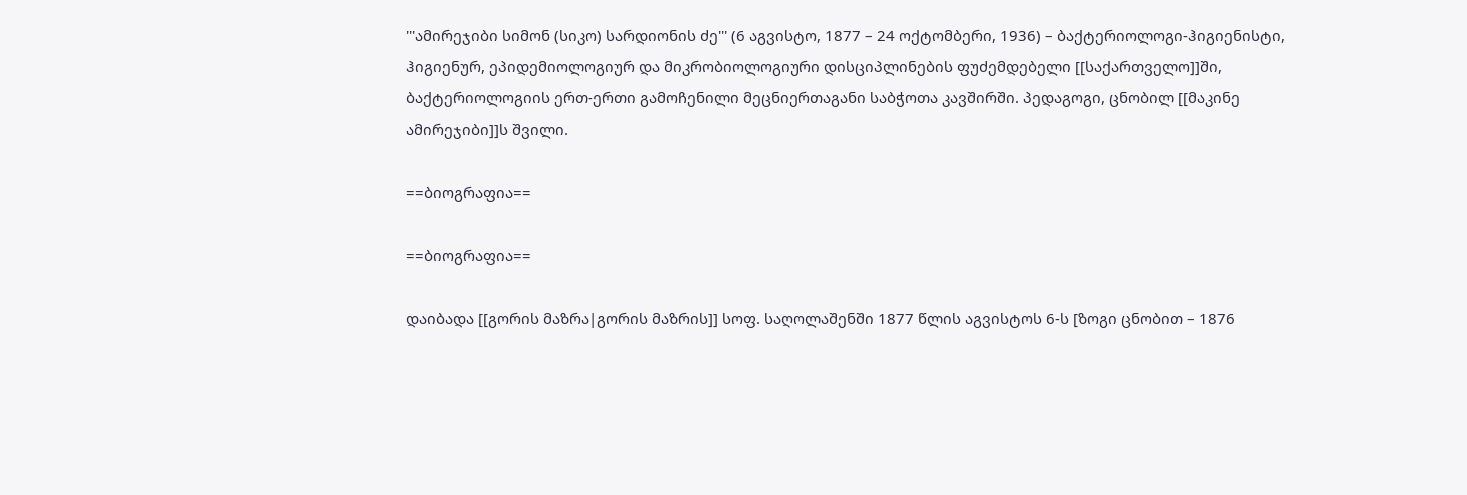'''ამირეჯიბი სიმონ (სიკო) სარდიონის ძე''' (6 აგვისტო, 1877 – 24 ოქტომბერი, 1936) – ბაქტერიოლოგი-ჰიგიენისტი, ჰიგიენურ, ეპიდემიოლოგიურ და მიკრობიოლოგიური დისციპლინების ფუძემდებელი [[საქართველო]]ში, ბაქტერიოლოგიის ერთ-ერთი გამოჩენილი მეცნიერთაგანი საბჭოთა კავშირში. პედაგოგი, ცნობილ [[მაკინე ამირეჯიბი]]ს შვილი.

==ბიოგრაფია==

==ბიოგრაფია==

დაიბადა [[გორის მაზრა|გორის მაზრის]] სოფ. საღოლაშენში 1877 წლის აგვისტოს 6-ს [ზოგი ცნობით – 1876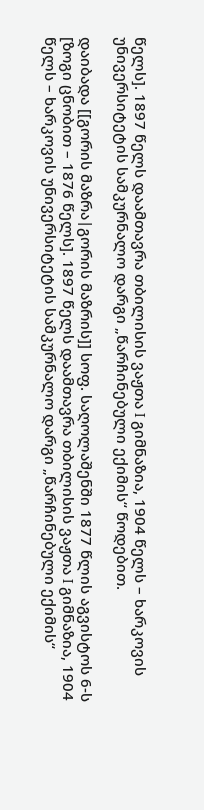წელს]. 1897 წელს დაამთავრა თბილისის ვაჟთა I გიმნაზია, 1904 წელს – ხარკოვის უნივერსიტეტის სამკურნალო დარგი „წარჩინებული ექიმის“ წოდებით.

დაიბადა [[გორის მაზრა|გორის მაზრის]] სოფ. საღოლაშენში 1877 წლის აგვისტოს 6-ს [ზოგი ცნობით – 1876 წელს]. 1897 წელს დაამთავრა თბილისის ვაჟთა I გიმნაზია, 1904 წელს – ხარკოვის უნივერსიტეტის სამკურნალო დარგი „წარჩინებული ექიმის“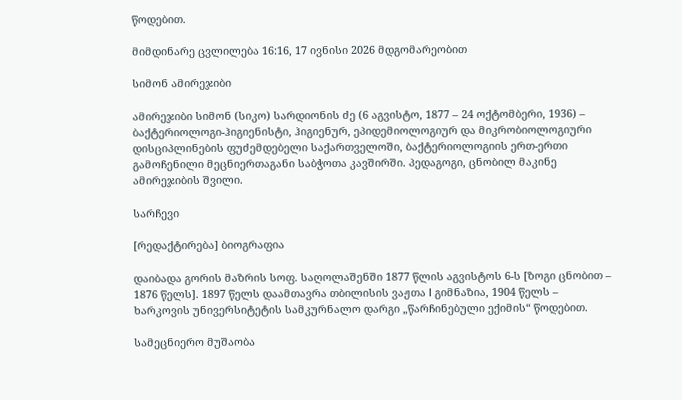წოდებით.

მიმდინარე ცვლილება 16:16, 17 ივნისი 2026 მდგომარეობით

სიმონ ამირეჯიბი

ამირეჯიბი სიმონ (სიკო) სარდიონის ძე (6 აგვისტო, 1877 – 24 ოქტომბერი, 1936) – ბაქტერიოლოგი-ჰიგიენისტი, ჰიგიენურ, ეპიდემიოლოგიურ და მიკრობიოლოგიური დისციპლინების ფუძემდებელი საქართველოში, ბაქტერიოლოგიის ერთ-ერთი გამოჩენილი მეცნიერთაგანი საბჭოთა კავშირში. პედაგოგი, ცნობილ მაკინე ამირეჯიბის შვილი.

სარჩევი

[რედაქტირება] ბიოგრაფია

დაიბადა გორის მაზრის სოფ. საღოლაშენში 1877 წლის აგვისტოს 6-ს [ზოგი ცნობით – 1876 წელს]. 1897 წელს დაამთავრა თბილისის ვაჟთა I გიმნაზია, 1904 წელს – ხარკოვის უნივერსიტეტის სამკურნალო დარგი „წარჩინებული ექიმის“ წოდებით.

სამეცნიერო მუშაობა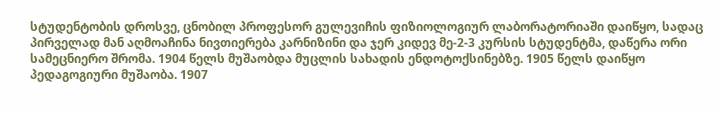სტუდენტობის დროსვე, ცნობილ პროფესორ გულევიჩის ფიზიოლოგიურ ლაბორატორიაში დაიწყო, სადაც პირველად მან აღმოაჩინა ნივთიერება კარნიზინი და ჯერ კიდევ მე-2-3 კურსის სტუდენტმა, დაწერა ორი სამეცნიერო შრომა. 1904 წელს მუშაობდა მუცლის სახადის ენდოტოქსინებზე. 1905 წელს დაიწყო პედაგოგიური მუშაობა. 1907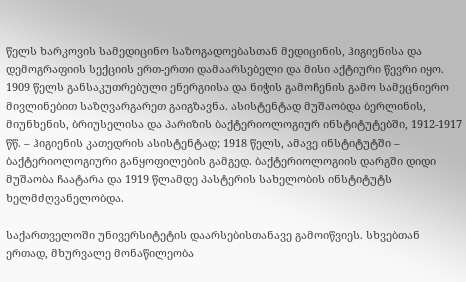წელს ხარკოვის სამედიცინო საზოგადოებასთან მედიცინის, ჰიგიენისა და დემოგრაფიის სექციის ერთ-ერთი დამაარსებელი და მისი აქტიური წევრი იყო. 1909 წელს განსაკუთრებული ენერგიისა და ნიჭის გამოჩენის გამო სამეცნიერო მივლინებით საზღვარგარეთ გაიგზავნა. ასისტენტად მუშაობდა ბერლინის, მიუნხენის, ბრიუსელისა და პარიზის ბაქტერიოლოგიურ ინსტიტუტებში, 1912-1917 წწ. – ჰიგიენის კათედრის ასისტენტად; 1918 წელს, ამავე ინსტიტუტში – ბაქტერიოლოგიური განყოფილების გამგედ. ბაქტერიოლოგიის დარგში დიდი მუშაობა ჩაატარა და 1919 წლამდე პასტერის სახელობის ინსტიტუტს ხელმძღვანელობდა.

საქართველოში უნივერსიტეტის დაარსებისთანავე გამოიწვიეს. სხვებთან ერთად, მხურვალე მონაწილეობა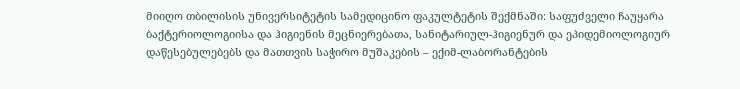მიიღო თბილისის უნივერსიტეტის სამედიცინო ფაკულტეტის შექმნაში: საფუძველი ჩაუყარა ბაქტერიოლოგიისა და ჰიგიენის მეცნიერებათა, სანიტარიულ-ჰიგიენურ და ეპიდემიოლოგიურ დაწესებულებებს და მათთვის საჭირო მუშაკების – ექიმ-ლაბორანტების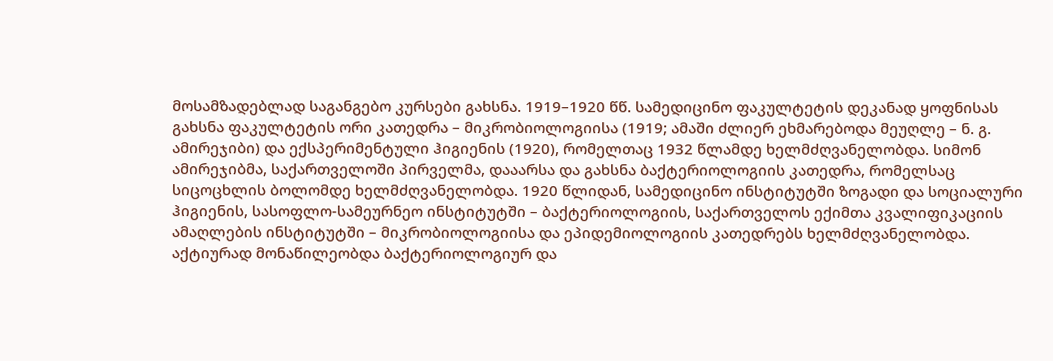მოსამზადებლად საგანგებო კურსები გახსნა. 1919–1920 წწ. სამედიცინო ფაკულტეტის დეკანად ყოფნისას გახსნა ფაკულტეტის ორი კათედრა – მიკრობიოლოგიისა (1919; ამაში ძლიერ ეხმარებოდა მეუღლე – ნ. გ. ამირეჯიბი) და ექსპერიმენტული ჰიგიენის (1920), რომელთაც 1932 წლამდე ხელმძღვანელობდა. სიმონ ამირეჯიბმა, საქართველოში პირველმა, დააარსა და გახსნა ბაქტერიოლოგიის კათედრა, რომელსაც სიცოცხლის ბოლომდე ხელმძღვანელობდა. 1920 წლიდან, სამედიცინო ინსტიტუტში ზოგადი და სოციალური ჰიგიენის, სასოფლო-სამეურნეო ინსტიტუტში – ბაქტერიოლოგიის, საქართველოს ექიმთა კვალიფიკაციის ამაღლების ინსტიტუტში – მიკრობიოლოგიისა და ეპიდემიოლოგიის კათედრებს ხელმძღვანელობდა. აქტიურად მონაწილეობდა ბაქტერიოლოგიურ და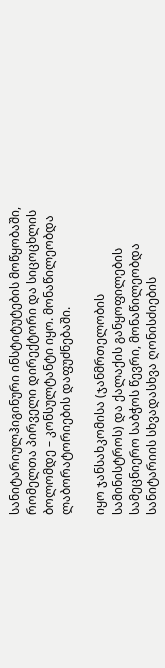სანიტარიულჰიგინური ინსტიტუტების მოწყობაში, რომელთა პირველი დირექტორი და სიცოცხლის ბოლომდე – კონსულტანტი იყო. მონაწილეობდა ლაბორატორიების დაფუძნებაში.

იყო ჯანსახკომისა (ჯანმრთელობის სამინისტროს) და ქალაქის განყოფილების სამეცნიერო საბჭოს წევრი, მონაწილეობდა სანიტარიის სხვადასხვა ღონისძიების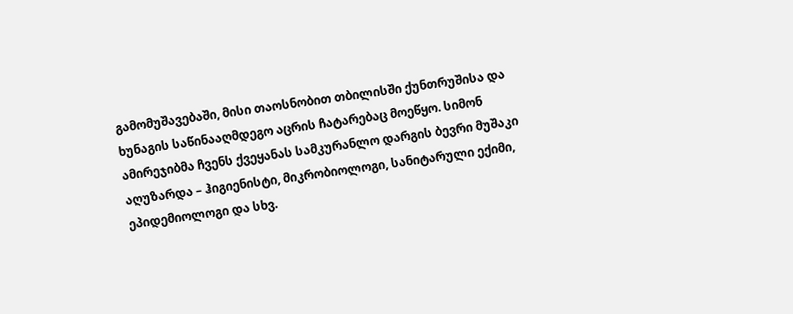გამომუშავებაში, მისი თაოსნობით თბილისში ქუნთრუშისა და ხუნაგის საწინააღმდეგო აცრის ჩატარებაც მოეწყო. სიმონ ამირეჯიბმა ჩვენს ქვეყანას სამკურანლო დარგის ბევრი მუშაკი აღუზარდა – ჰიგიენისტი, მიკრობიოლოგი, სანიტარული ექიმი, ეპიდემიოლოგი და სხვ.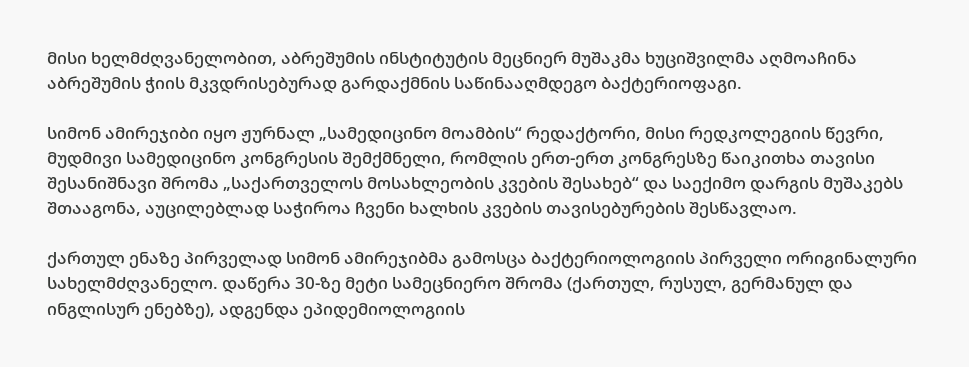მისი ხელმძღვანელობით, აბრეშუმის ინსტიტუტის მეცნიერ მუშაკმა ხუციშვილმა აღმოაჩინა აბრეშუმის ჭიის მკვდრისებურად გარდაქმნის საწინააღმდეგო ბაქტერიოფაგი.

სიმონ ამირეჯიბი იყო ჟურნალ „სამედიცინო მოამბის“ რედაქტორი, მისი რედკოლეგიის წევრი, მუდმივი სამედიცინო კონგრესის შემქმნელი, რომლის ერთ-ერთ კონგრესზე წაიკითხა თავისი შესანიშნავი შრომა „საქართველოს მოსახლეობის კვების შესახებ“ და საექიმო დარგის მუშაკებს შთააგონა, აუცილებლად საჭიროა ჩვენი ხალხის კვების თავისებურების შესწავლაო.

ქართულ ენაზე პირველად სიმონ ამირეჯიბმა გამოსცა ბაქტერიოლოგიის პირველი ორიგინალური სახელმძღვანელო. დაწერა 30-ზე მეტი სამეცნიერო შრომა (ქართულ, რუსულ, გერმანულ და ინგლისურ ენებზე), ადგენდა ეპიდემიოლოგიის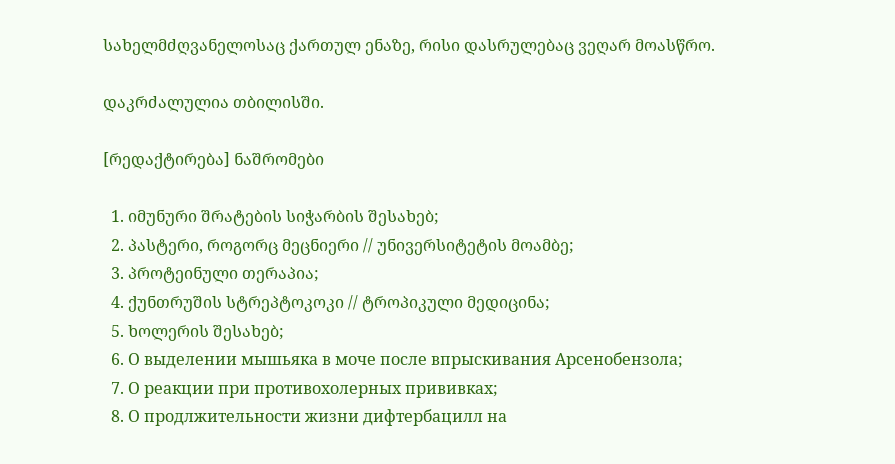სახელმძღვანელოსაც ქართულ ენაზე, რისი დასრულებაც ვეღარ მოასწრო.

დაკრძალულია თბილისში.

[რედაქტირება] ნაშრომები

  1. იმუნური შრატების სიჭარბის შესახებ;
  2. პასტერი, როგორც მეცნიერი // უნივერსიტეტის მოამბე;
  3. პროტეინული თერაპია;
  4. ქუნთრუშის სტრეპტოკოკი // ტროპიკული მედიცინა;
  5. ხოლერის შესახებ;
  6. О выделении мышьяка в моче после впрыскивания Арсенобензола;
  7. О реакции при противохолерных прививках;
  8. О продлжительности жизни дифтербацилл на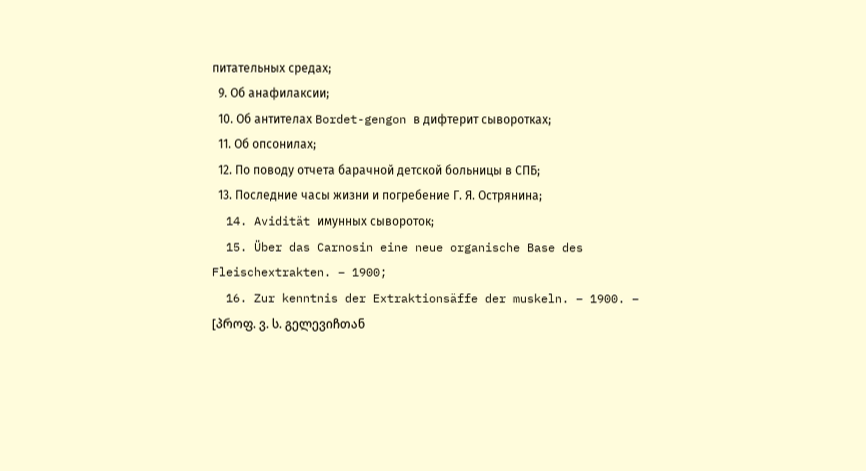питательных средах;
  9. Об анафилаксии;
  10. Об антителах Bordet-gengon в дифтерит сыворотках;
  11. Об опсонилах;
  12. По поводу отчета барачной детской больницы в СПБ;
  13. Последние часы жизни и погребение Г. Я. Острянина;
  14. Avidität имунных сывороток;
  15. Über das Carnosin eine neue organische Base des Fleischextrakten. – 1900;
  16. Zur kenntnis der Extraktionsäffe der muskeln. – 1900. – [პროფ. ვ. ს. გელევიჩთან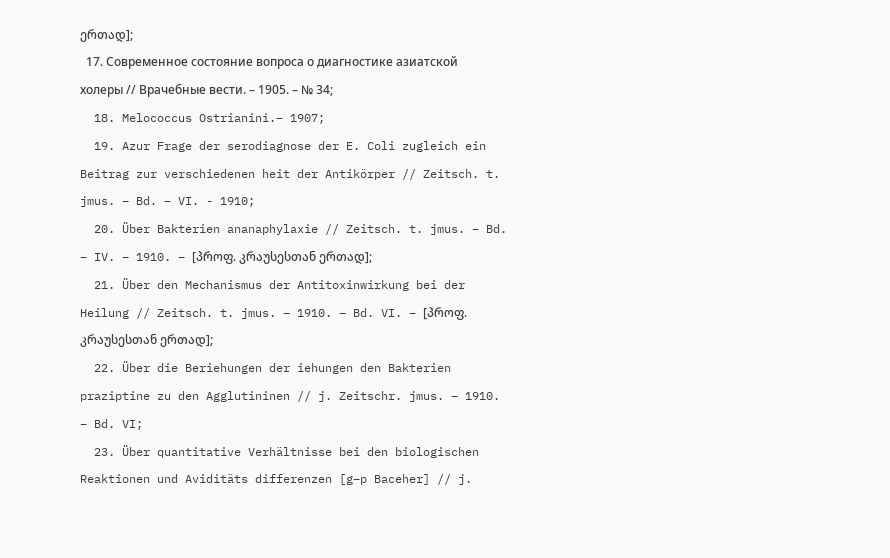ერთად];
  17. Современное состояние вопроса о диагностике азиатской холеры // Врачебные вести. – 1905. – № 34;
  18. Melococcus Ostrianini.– 1907;
  19. Azur Frage der serodiagnose der E. Coli zugleich ein Beitrag zur verschiedenen heit der Antikörper // Zeitsch. t. jmus. – Bd. – VI. - 1910;
  20. Über Bakterien ananaphylaxie // Zeitsch. t. jmus. – Bd. – IV. – 1910. – [პროფ. კრაუსესთან ერთად];
  21. Über den Mechanismus der Antitoxinwirkung bei der Heilung // Zeitsch. t. jmus. – 1910. – Bd. VI. – [პროფ. კრაუსესთან ერთად];
  22. Über die Beriehungen der iehungen den Bakterien praziptine zu den Agglutininen // j. Zeitschr. jmus. – 1910. – Bd. VI;
  23. Über quantitative Verhältnisse bei den biologischen Reaktionen und Aviditäts differenzen [g–p Baceher] // j.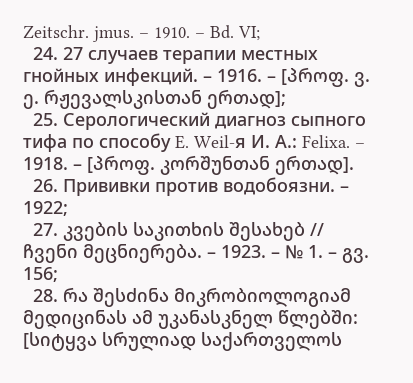Zeitschr. jmus. – 1910. – Bd. VI;
  24. 27 случаев терапии местных гнойных инфекций. – 1916. – [პროფ. ვ. ე. რჟევალსკისთან ერთად];
  25. Серологический диагноз сыпного тифа по способу E. Weil-я И. А.: Felixa. – 1918. – [პროფ. კორშუნთან ერთად].
  26. Прививки против водобоязни. – 1922;
  27. კვების საკითხის შესახებ // ჩვენი მეცნიერება. – 1923. – № 1. – გვ. 156;
  28. რა შესძინა მიკრობიოლოგიამ მედიცინას ამ უკანასკნელ წლებში: [სიტყვა სრულიად საქართველოს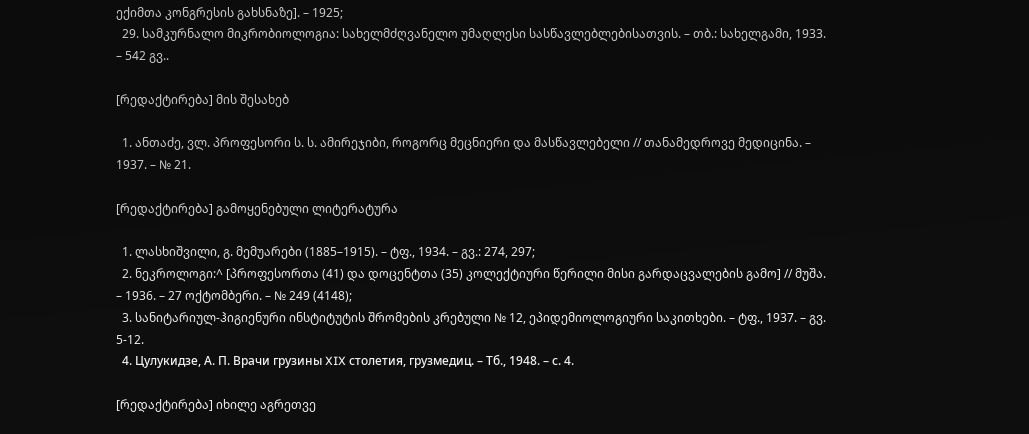ექიმთა კონგრესის გახსნაზე]. – 1925;
  29. სამკურნალო მიკრობიოლოგია: სახელმძღვანელო უმაღლესი სასწავლებლებისათვის. – თბ.: სახელგამი, 1933. – 542 გვ..

[რედაქტირება] მის შესახებ

  1. ანთაძე, ვლ. პროფესორი ს. ს. ამირეჯიბი, როგორც მეცნიერი და მასწავლებელი // თანამედროვე მედიცინა. – 1937. – № 21.

[რედაქტირება] გამოყენებული ლიტერატურა

  1. ლასხიშვილი, გ. მემუარები (1885–1915). – ტფ., 1934. – გვ.: 274, 297;
  2. ნეკროლოგი:^ [პროფესორთა (41) და დოცენტთა (35) კოლექტიური წერილი მისი გარდაცვალების გამო] // მუშა. – 1936. – 27 ოქტომბერი. – № 249 (4148);
  3. სანიტარიულ-ჰიგიენური ინსტიტუტის შრომების კრებული № 12, ეპიდემიოლოგიური საკითხები. – ტფ., 1937. – გვ. 5-12.
  4. Цулукидзе, А. П. Врачи грузины XIX столетия, грузмедиц. – Тб., 1948. – с. 4.

[რედაქტირება] იხილე აგრეთვე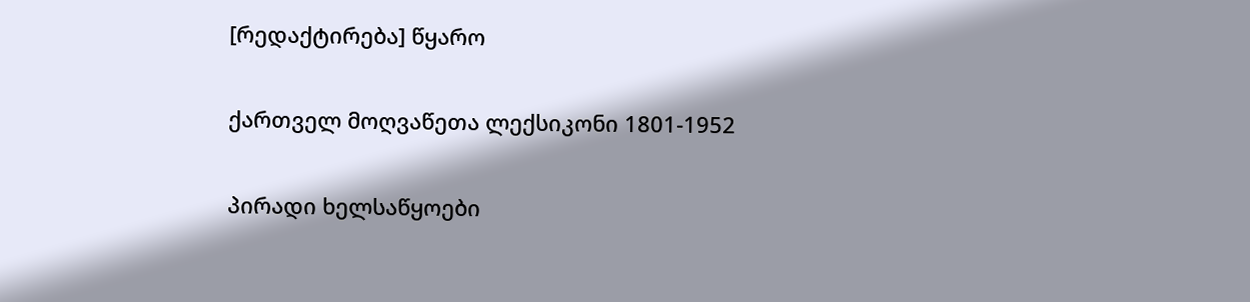[რედაქტირება] წყარო

ქართველ მოღვაწეთა ლექსიკონი 1801-1952

პირადი ხელსაწყოები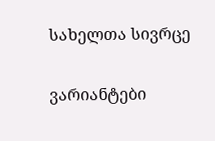სახელთა სივრცე

ვარიანტები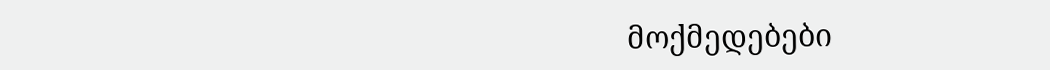მოქმედებები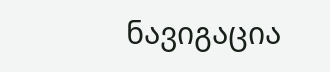ნავიგაცია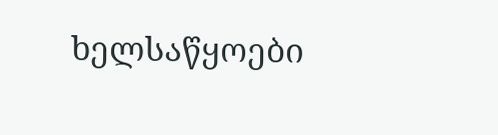ხელსაწყოები